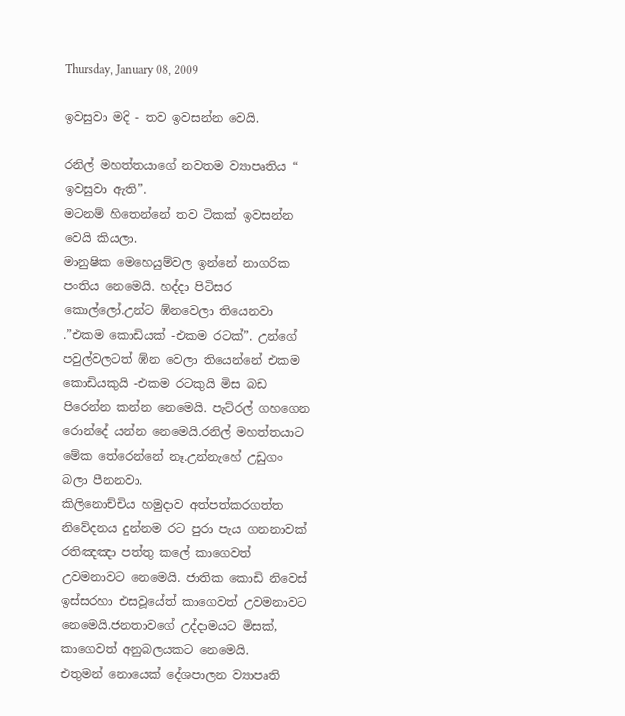Thursday, January 08, 2009

ඉවසුවා මදි - තව ඉවසන්න වෙයි.

රනිල් මහත්තයාගේ නවතම ව්‍යාපෘතිය “ ඉවසුවා ඇති”.
මටනම් හිතෙන්නේ තව ටිකක් ඉවසන්න වෙයි කියලා.
මානුෂික මෙහෙයුම්වල ඉන්නේ නාගරික පංතිය නෙමෙයි. හද්දා පිටිසර කොල්ලෝ.උන්ට ඹ්නවෙලා තියෙනවා .”එකම කොඩියක් -එකම රටක්‍”. උන්ගේ පවුල්වලටත් ඹ්න වෙලා තියෙන්නේ එකම කොඩියකුයි -එකම රටකුයි මිස බඩ පිරෙන්න කන්න නෙමෙයි. පැට්රල් ගහගෙන රොන්දේ යන්න නෙමෙයි.රනිල් මහත්තයාට මේක තේරෙන්නේ නෑ.උන්නැහේ උඩුගං බලා පීනනවා.
කිලිනොච්චිය හමුදාව අත්පත්කරගත්ත නිවේදනය දුන්නම රට පුරා පැය ගනනාවක් රතිඤඤා පත්තු කලේ කාගෙවත් උවමනාවට නෙමෙයි. ජාතික කොඩි නිවෙස් ඉස්සරහා එසවූයේත් කාගෙවත් උවමනාවට නෙමෙයි.ජනතාවගේ උද්දාමයට මිසක්, කාගෙවත් අනුබලයකට නෙමෙයි.
එතුමන් නොයෙක් දේශපාලන ව්‍යාපෘති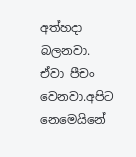අත්හදා බලනවා. ඒවා පීචං වෙනවා.අපිට නෙමෙයිනේ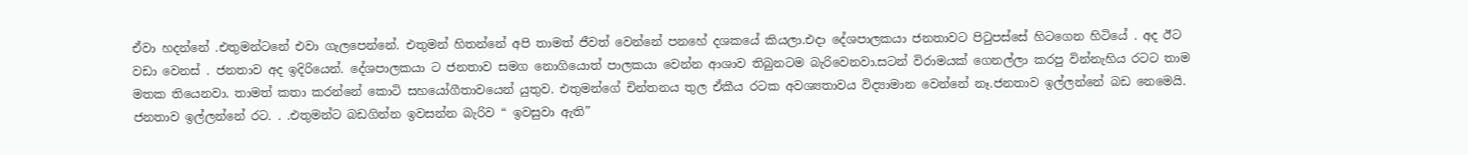ඒවා හදන්නේ .එතුමන්ටනේ එවා ගැලපෙන්නේ. එතුමන් හිතන්නේ අපි තාමත් ජීවත් වෙන්නේ පනහේ දශකයේ කියලා.එදා දේශපාලකයා ජනතාවට පිටුපස්සේ හිටගෙන හිටියේ . අද ඊට වඩා වෙනස් . ජනතාව අද ඉදිරියෙන්. දේශපාලකයා ට ජනතාව සමග නොගියොත් පාලකයා වෙන්න ආශාව තිබුනටම බැරිවෙනවා.සටන් විරාමයක් ගෙනල්ලා කරපු වින්නැහිය රටට තාම මතක තියෙනවා. තාමත් කතා කරන්නේ කොටි සහයෝගීතාවයෙන් යුතුව. එතුමන්ගේ චින්තනය තුල ඒකීය රටක අවශ්‍යතාවය විද්‍යාමාන වෙන්නේ නෑ.ජනතාව ඉල්ලන්නේ බඩ නෙමෙයි. ජනතාව ඉල්ලන්නේ රට. . .එතුමන්ට බඩගින්න ඉවසන්න බැරිව “ ඉවසුවා ඇති”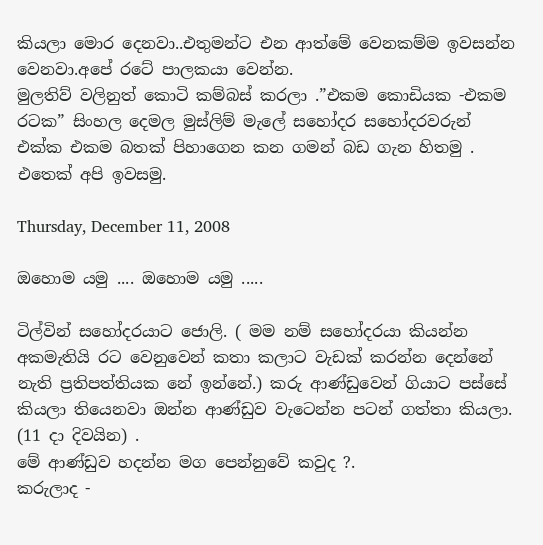කියලා මොර දෙනවා..එතුමන්ට එන ආත්මේ වෙනකම්ම ඉවසන්න වෙනවා.අපේ රටේ පාලකයා වෙන්න.
මුලතිව් වලිනුත් කොටි කම්බස් කරලා .”එකම කොඩියක -එකම රටක” සිංහල දෙමල මුස්ලිම් මැලේ සහෝදර සහෝදරවරුන් එක්ක එකම බතක් පිහාගෙන කන ගමන් බඩ ගැන හිතමු .
එතෙක් අපි ඉවසමු.

Thursday, December 11, 2008

ඔහොම යමු .... ඔහොම යමු .....

ටිල්වින් සහෝදරයාට ජොලි. ( මම නම් සහෝදරයා කියන්න අකමැතියි රට වෙනුවෙන් කතා කලාට වැඩක් කරන්න දෙන්නේ නැති ප්‍රතිපත්තියක නේ ඉන්නේ.) කරු ආණ්ඩුවෙන් ගියාට පස්සේ කියලා තියෙනවා ඔන්න ආණ්ඩුව වැටෙන්න පටන් ගත්තා කියලා. (11 දා දිවයින) .
මේ ආණ්ඩුව හදන්න මග පෙන්නුවේ කවුද ?.
කරුලාද -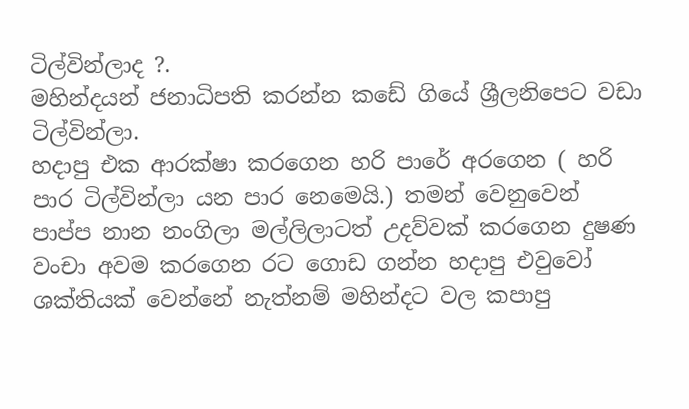ටිල්වින්ලාද ?.
මහින්දයන් ජනාධිපති කරන්න කඩේ ගියේ ශ්‍රීලනිපෙට වඩා ටිල්වින්ලා.
හදාපු එක ආරක්ෂා කරගෙන හරි පාරේ අරගෙන ( හරි පාර ටිල්වින්ලා යන පාර නෙමෙයි.) තමන් වෙනුවෙන් පාප්ප නාන නංගිලා මල්ලිලාටත් උදව්වක් කරගෙන දුෂණ වංචා අවම කරගෙන රට ගොඩ ගන්න හදාපු එවුවෝ ශක්තියක් වෙන්නේ නැත්නම් මහින්දට වල කපාපු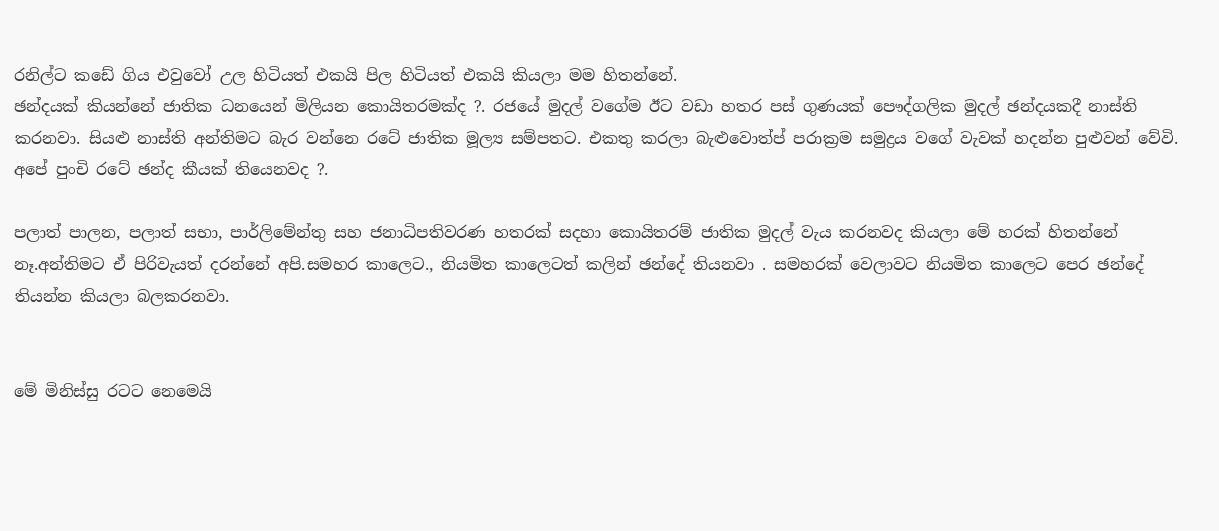රනිල්ට කඩේ ගිය එවුවෝ උල හිටියත් එකයි පිල හිටියත් එකයි කියලා මම හිතන්නේ.
ඡන්දයක් කියන්නේ ජාතික ධනයෙන් මිලියන කොයිතරමක්ද ?. රජයේ මුදල් වගේම ඊට වඩා හතර පස් ගුණයක් පෞද්ගලික මුදල් ඡන්දයකදී නාස්ති කරනවා. සියළු නාස්ති අන්තිමට බැර වන්නෙ රටේ ජාතික මූල්‍ය සම්පතට. එකතු කරලා බැළුවොත්ප්‍ පරාක්‍රම සමුද්‍රය වගේ වැවක් හදන්න පුළුවන් වේවි.
අපේ පුංචි රටේ ඡන්ද කීයක් තියෙනවද ?.

පලාත් පාලන, පලාත් සභා, පාර්ලිමේන්තු සහ ජනාධිපතිවරණ හතරක් සදහා කොයිතරම් ජාතික මුදල් වැය කරනවද කියලා මේ හරක් හිතන්නේ නෑ.අන්තිමට ඒ පිරිවැයත් දරන්නේ අපි.සමහර කාලෙට., නියමිත කාලෙටත් කලින් ඡන්දේ තියනවා . සමහරක් වෙලාවට නියමිත කාලෙට පෙර ඡන්දේ තියන්න කියලා බලකරනවා.


මේ මිනිස්සු රටට නෙමෙයි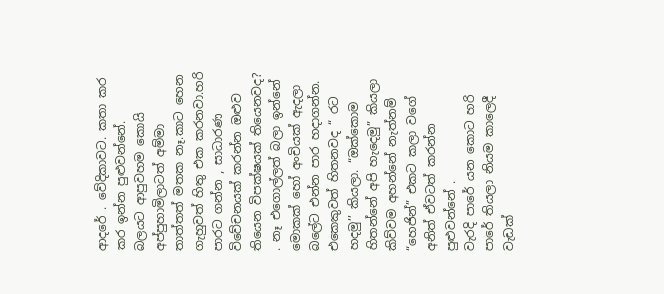ආදරේ . වේදිකාවට. කතා කර කර ඉන්න පුළුවන්නේ.
බලයට ආපුවහම කොයි අප්පුහාමිලාටත් අම්මා තාත්තත් මතක නෑ.කාට හෙන ගැහුවත් හිතු එක කරනවා.හරි පාරට ගන්න , සාධාරණ විවේචනයක් කරන්න ඔළුව තියෙන විපක්ෂයක් තියෙනවද? . නෑ එගොල්ලත් බලා ඉන්නේ මොකක් හෝ අංචියක් ඇදලා බලේට එන්න පාර හදාගන්න.
එකෙකුවත් හිතනවද “ රට හදමු’’ කියලා. “ඔක්කොම හිතන්නේ අපි හැදෙමු” කියලා
කිව්වම අහන්නේ නැත්නම් “හෙජින්” එකට කලා වගේ අනිත් ඒවටත් කරන්න පුළුවන්නේ .
වැරදි පාරේ යන කොට හරි පාරේ තියලා නියම කාලෙදී වැඩක්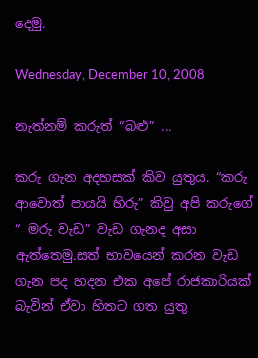දෙමු.

Wednesday, December 10, 2008

නැත්නම් කරුත් “බළු” ...

කරු ගැන අදහසක් කිව යුතුය. “කරු ආවොත් පායයි හිරු” කිවු අපි කරුගේ “ මරු වැඩ” වැඩ ගැනද අසා ඇත්තෙමු.සත් භාවයෙන් කරන වැඩ ගැන පද හදන එක අපේ රාජකාරියක් බැවින් ඒවා හිතට ගත යුතු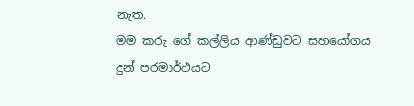නැත.
මම කරු ගේ කල්ලිය ආණ්ඩුවට සහයෝගය දුන් පරමාර්ථයට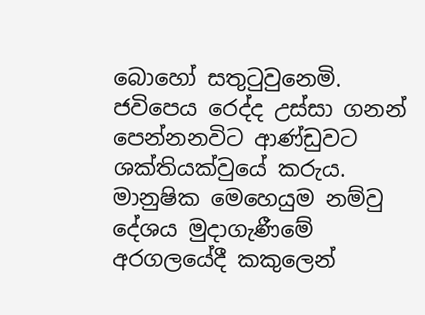බොහෝ සතුටුවුනෙමි. ජවිපෙය රෙද්ද උස්සා ගනන් පෙන්නනවිට ආණ්ඩුවට ශක්තියක්වුයේ කරුය. මානුෂික මෙහෙයුම නම්වු දේශය මුදාගැණීමේ අරගලයේදී කකුලෙන්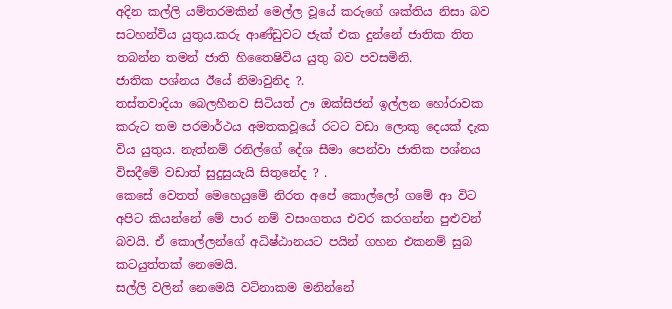අදින කල්ලි යම්තරමකින් මෙල්ල වූයේ කරුගේ ශක්තිය නිසා බව සටහන්විය යුතුය.කරු ආණ්ඩුවට ජැක් එක දුන්නේ ජාතික තිත තබන්න තමන් ජාති හිතෛෂිවිය යුතු බව පවසමිනි.
ජාතික පශ්නය ඊයේ නිමාවුනිද ?.
තස්තවාදියා බෙලහීනව සිටියත් ඌ ඔක්සිජන් ඉල්ලන හෝරාවක කරුට තම පරමාර්ථය අමතකවූයේ රටට වඩා ලොකු දෙයක් දැක විය යුතුය. නැත්නම් රනිල්ගේ දේශ සීමා පෙන්වා ජාතික පශ්නය විසදීමේ වඩාත් සුදුසුයැයි සිතුනේද ? .
කෙසේ වෙතත් මෙහෙයුමේ නිරත අපේ කොල්ලෝ ගමේ ආ විට අපිට කියන්නේ මේ පාර නම් වසංගතය එවර කරගන්න පුළුවන් බවයි. ඒ කොල්ලන්ගේ අධිෂ්ඨානයට පයින් ගහන එකනම් සුබ කටයුත්තක් නෙමෙයි.
සල්ලි වලින් නෙමෙයි වටිනාකම මනින්නේ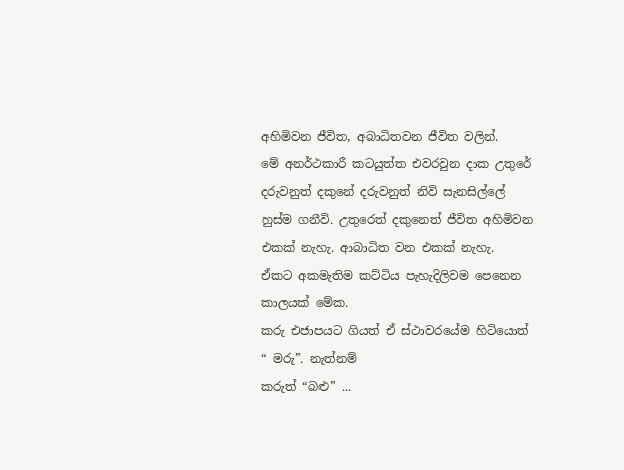අහිමිවන ජීවිත, අබාධිතවන ජීවිත වලින්.
මේ අනර්ථකාරී කටයුත්ත එවරවුන දාක උතුරේ දරුවනුත් දකුනේ දරුවනුත් නිවි සැනසිල්ලේ හුස්ම ගනීවි. උතුරෙත් දකුනෙත් ජීවිත අහිමිවන එකක් නැහැ. ආබාධිත වන එකක් නැහැ.
ඒකට අකමැතිම කට්ටිය පැහැදිලිවම පෙනෙන කාලයක් මේක.
කරු එජාපයට ගියත් ඒ ස්ථාවරයේම හිටියොත් “ මරු”. නැත්නම්
කරුත් “බළු” ...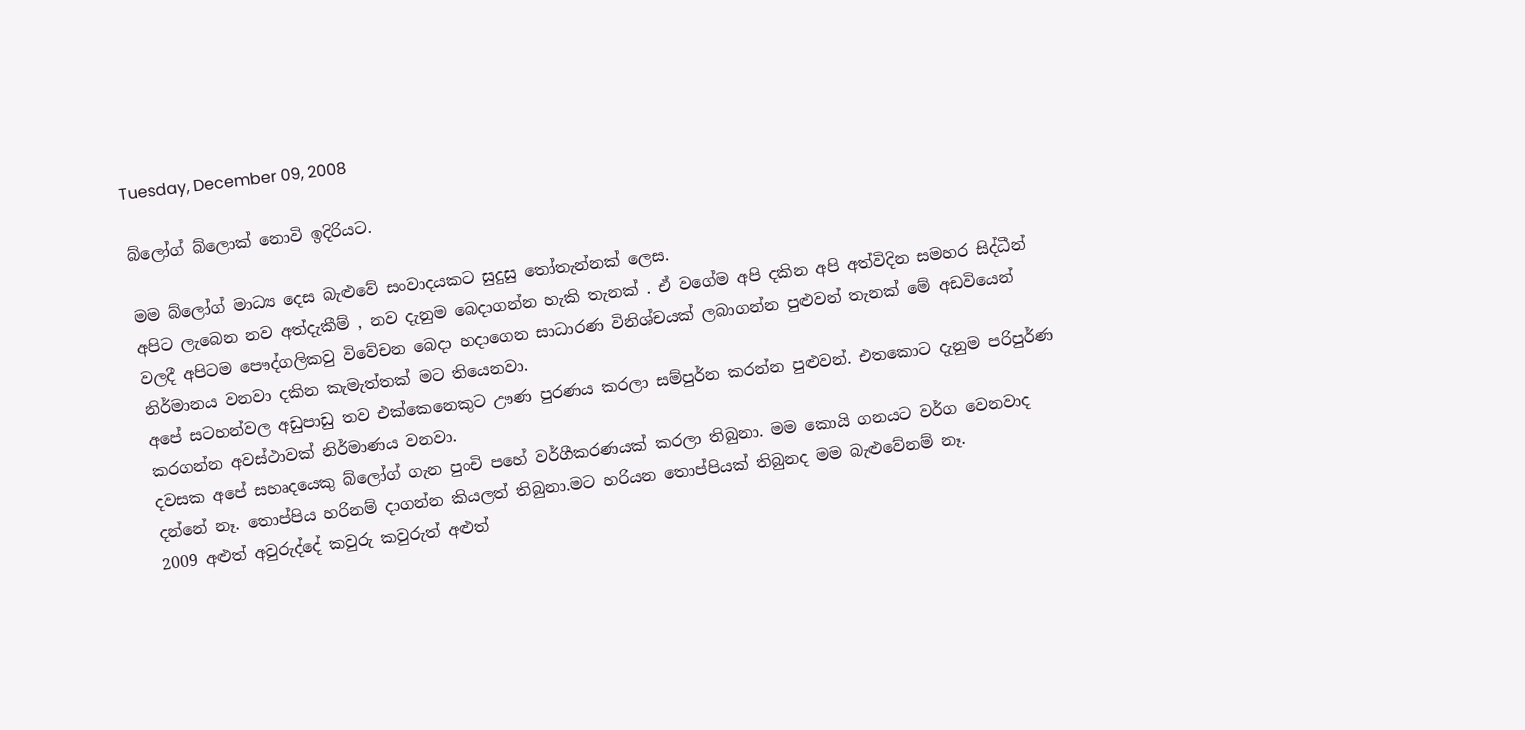Tuesday, December 09, 2008

බ්ලෝග් බ්ලොක් නොවි ඉදිරියට.

මම බ්ලෝග් මාධ්‍ය දෙස බැළුවේ සංවාදයකට සුදුසු තෝතැන්නක් ලෙස.
අපිට ලැබෙන නව අත්දැකීම් , නව දැනුම බෙදාගන්න හැකි තැනක් . ඒ ව‍ගේම අපි දකින අපි අත්විදින සමහර සිද්ධීන් වලදී අපිටම පෞද්ගලිකවු විවේචන බෙදා හදාගෙන සාධාරණ විනිශ්චයක් ලබාගන්න පුළුවන් තැනක් මේ අඩවියෙන් නිර්මානය වනවා දකින කැමැත්තක් මට තියෙනවා.
අපේ සටහන්වල අඩුපාඩු තව එක්කෙනෙකුට ඌණ පුරණය කරලා සම්පුර්න කරන්න පුළුවන්. එතකොට දැනුම පරිපුර්ණ කරගන්න අවස්ථාවක් නිර්මාණය වනවා.
දවසක අපේ සහෘදයෙකු බ්ලෝග් ගැන පුංචි පහේ වර්ගීකරණයක් කරලා තිබුනා. මම කොයි ගනයට වර්ග වෙනවාද දන්නේ නෑ. තොප්පිය හරිනම් දාගන්න කියලත් තිබුනා.මට හරියන තොප්පියක් තිබුනද මම බැළුවේනම් නෑ.
2009 අළුත් අවුරුද්දේ කවුරු කවුරුත් අළුත්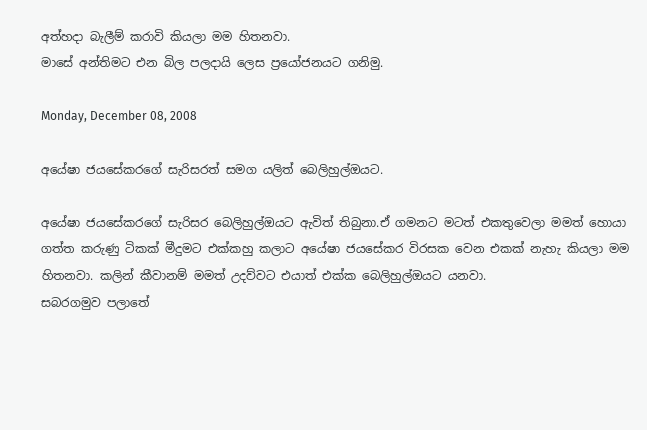අත්හදා බැලීම් කරාවි කියලා මම හිතනවා.
මාසේ අන්තිමට එන බිල පලදායි ලෙස ප්‍රයෝජනයට ගනිමු.

Monday, December 08, 2008

අයේෂා ජයසේකරගේ සැරිසරත් සමග යලිත් බෙලිහුල්ඔයට.

අයේෂා ජයසේකරගේ සැරිසර බෙලිහුල්ඔයට ඇවිත් තිබුනා.ඒ ගමනට මටත් එකතුවෙලා මමත් හොයා ගත්ත කරුණු ටිකක් මීදුමට එක්කහු කලාට අයේෂා ජයසේකර විරසක වෙන එකක් නැහැ කියලා මම හිතනවා. කලින් කීවානම් මමත් උදව්වට එයාත් එක්ක බෙලිහුල්ඔයට යනවා.
සබරගමුව පලාතේ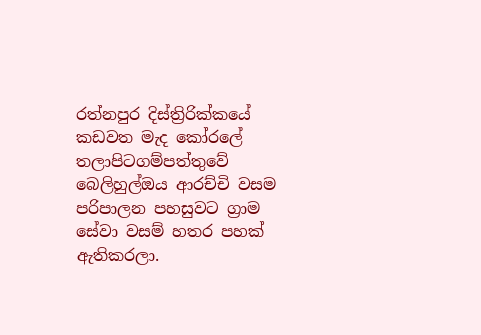රත්නපුර දිස්ත්‍රිරික්කයේ කඩවත මැද කෝරලේ තලාපිටගම්පත්තුවේ බෙලිහුල්ඔය ආරච්චි වසම පරිපාලන පහසුවට ග්‍රාම සේවා වසම් හතර පහක් ඇතිකරලා.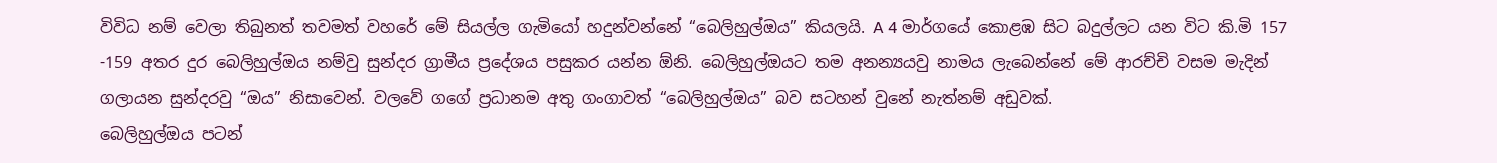විවිධ නම් වෙලා තිබුනත් තවමත් වහරේ මේ සියල්ල ගැමියෝ හදුන්වන්නේ “බෙලිහුල්ඔය” කියලයි. A 4 මාර්ගයේ කොළඹ සිට බදුල්ලට යන විට කි.මි 157 -159 අතර දුර බෙලිහුල්ඔය නම්වු සුන්දර ග්‍රාමීය ප්‍රදේශය පසුකර යන්න ඕනි. බෙලිහුල්ඔයට තම අනන්‍යයවු නාමය ලැබෙන්නේ මේ ආරච්චි වසම මැදින් ගලායන සුන්දරවු “ඔය” නිසාවෙන්. වලවේ ගගේ ප්‍රධානම අතු ගංගාවත් “බෙලිහුල්ඔය” බව සටහන් වුනේ නැත්නම් අඩුවක්.
බෙලිහුල්ඔය පටන්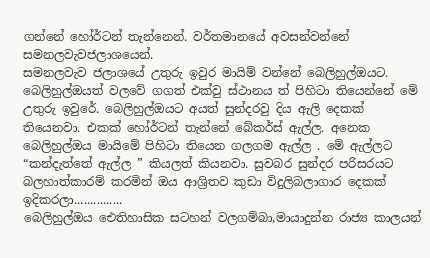ගන්නේ හෝර්ටන් තැන්නෙන්. වර්තමානයේ අවසන්වන්නේ සමනලවැවජලාශයෙන්.
සමනලවැව ජලාශයේ උතුරු ඉවුර මායිම් වන්නේ බෙලිහුල්ඔයට. බෙලිහුල්ඔයත් වලවේ ගගත් එක්වු ස්ථානය ත් පිහිටා තියෙන්නේ මේ උතුරු ඉවුරේ. බෙලිහුල්ඔයට අයත් සුන්දරවු දිය ඇලි දෙකක් තියෙනවා. එකක් හෝර්ටන් තැන්නේ බේකර්ස් ඇල්ල. අනෙක බෙලිහුල්ඔය මායිමේ පිහිටා තියෙන ගලගම ඇල්ල . මේ ඇල්ලට “කන්දැත්තේ ඇල්ල ” කියලත් කියනවා. සුවබර සුන්දර පරිසරයට බලහාත්කාරම් කරමින් ඔය ආශ්‍රිතව කුඩා විදුලිබලාගාර දෙකක් ඉදිකරලා...............
බෙලිහුල්ඔය ඓතිහාසික සටහන් වලගම්බා,මායාදුන්න රාජ්‍ය කාලයන්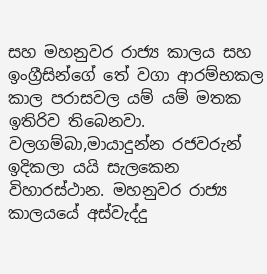සහ මහනුවර රාජ්‍ය කාලය සහ ඉංග්‍රීසින්ගේ තේ වගා ආරම්භකල කාල පරාසවල යම් යම් මතක ඉතිරිව තිබෙනවා. වලගම්බා,මායාදුන්න රජවරුන් ඉදිකලා යයි සැලකෙන විහාරස්ථාන. මහනුවර රාජ්‍ය කාලයයේ අස්වැද්දු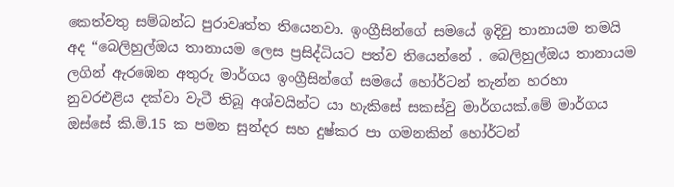කෙත්වතු සම්බන්ධ පුරාවෘත්ත තියෙනවා. ඉංග්‍රීසින්ගේ සමයේ ඉදිවු තානායම තමයි අද “බෙලිහුල්ඔය තානායම ලෙස ප්‍රසිද්ධියට පත්ව තියෙන්නේ . බෙලිහුල්ඔය තානායම ලගින් ඇරඹෙන අතුරු මාර්ගය ඉංග්‍රීසින්ගේ සමයේ හෝර්ටන් තැන්න හරහා නුවරඑළිය දක්වා වැටී තිබූ අශ්වයින්ට යා හැකිසේ සකස්වු මාර්ගයක්.මේ මාර්ගය ඔස්සේ කි.මි.15 ක පමන සුන්දර සහ දුෂ්කර පා ගමනකින් හෝර්ටන්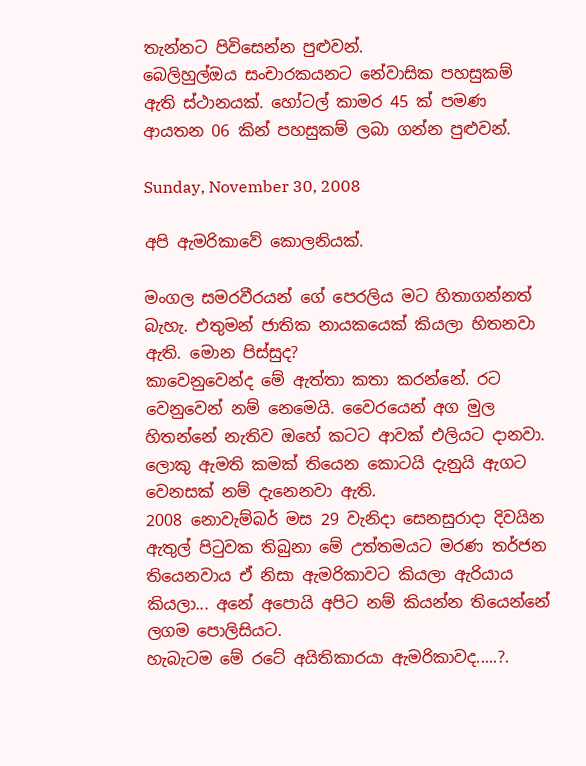තැන්නට පිවිසෙන්න පුළුවන්.
බෙලිහුල්ඔය සංචාරකයනට නේවාසික පහසුකම් ඇති ස්ථානයක්. හෝටල් කාමර 45 ක් පමණ ආයතන 06 කින් පහසුකම් ලබා ගන්න පුළුවන්.

Sunday, November 30, 2008

අපි ඇමරිකාවේ කොලනියක්.

මංගල සමරවීරයන් ගේ පෙරලිය මට හිතාගන්නත් බැහැ. එතුමන් ජාතික නායකයෙක් කියලා හිතනවා ඇති. මොන පිස්සුද?
කාවෙනුවෙන්ද මේ ඇත්තා කතා කරන්නේ. රට වෙනුවෙන් නම් නෙමෙයි. වෛරයෙන් අග මුල හිතන්නේ නැතිව ඔහේ කටට ආවක් එලියට දානවා. ලොකු ඇමති කමක් තියෙන කොටයි දැනුයි ඇගට වෙනසක් නම් දැනෙනවා ඇති.
2008 නොවැම්බර් මස 29 වැනිදා සෙනසුරාදා දිවයින ඇතුල් පිටුවක තිබුනා මේ උත්තමයට මරණ තර්ජන තියෙනවාය ඒ නිසා ඇමරිකාවට කියලා ඇරියාය කියලා... අනේ අපොයි අපිට නම් කියන්න තියෙන්නේ ලගම පොලිසියට.
හැබැටම මේ රටේ අයිතිකාරයා ඇමරිකාවද.....?.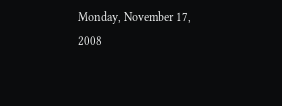Monday, November 17, 2008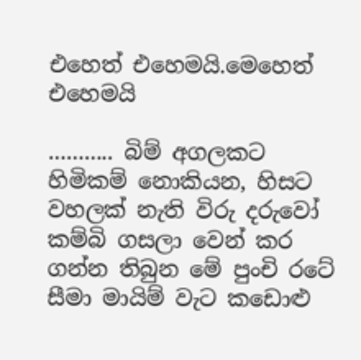එහෙත් එහෙමයි.මෙහෙත් එහෙමයි

........... බිම් අගලකට හිමිකම් නොකියන, හිසට වහලක් නැති විරු දරුවෝ කම්බි ගසලා වෙන් කර ගන්න තිබුන මේ පුංචි රටේ සීමා මායිම් වැට කඩොළු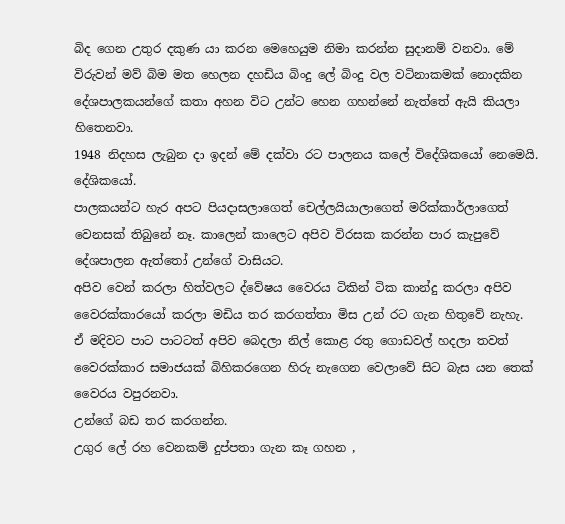බිද ගෙන උතුර දකුණ ‍යා කරන මෙහෙයුම නිමා කරන්න සුදානම් වනවා. මේ විරුවන් මව් බිම මත හෙලන දහඩිය බිංදු ලේ බිංදු වල වටිනාකමක් නොදකින දේශපාලකයන්ගේ කතා අහන විට උන්ට හෙන ගහන්නේ නැත්තේ ඇයි කියලා හිතෙනවා.
1948 නිදහස ලැබුන දා ඉදන් මේ දක්වා රට පාලනය කලේ විදේශිකයෝ නෙමෙයි. දේශිකයෝ.
පාලක‍යන්ට හැර අපට පියදාසලාගෙත් චෙල්ලයියාලාගෙත් මරික්කාර්ලාගෙත් වෙනසක් තිබුනේ නෑ. කාලෙන් කාලෙට අපිව විරසක කරන්න පාර කැපුවේ දේශපාලන ඇත්තෝ උන්ගේ වාසියට.
අපිව වෙන් කරලා හිත්වලට ද්වේෂය වෛරය ටිකින් ටික කාන්දු කරලා අපිව වෛරක්කාරයෝ කරලා මඩිය තර කරගත්තා මිස උන් රට ගැන හිතුවේ නැහැ.
ඒ මදිවට පාට පාටටත් අපිව බෙදලා නිල් කොළ රතු ගොඩවල් හදලා තවත් වෛරක්කාර සමාජයක් බිහිකරගෙන හිරු නැගෙන වෙලාවේ සිට බැස යන තෙක් වෛරය වපුරනවා.
උන්ගේ බඩ තර කරගන්න.
උගුර ලේ රහ වෙනකම් දුප්පතා ගැන කෑ ගහන ,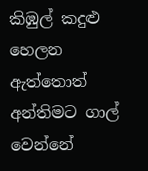කිඹුල් කදුළු හෙලන ඇත්තොත් අන්තිමට ගාල් වෙන්නේ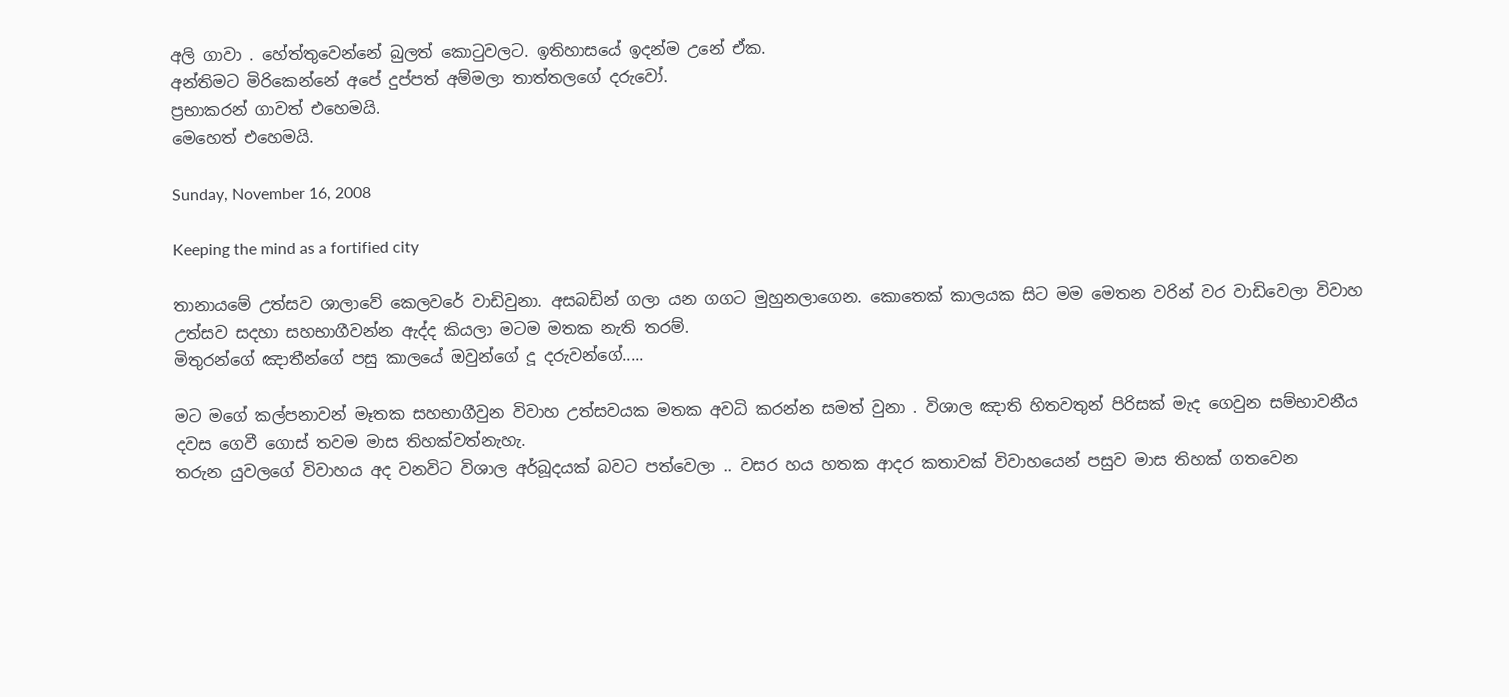අලි ගාවා . හේත්තුවෙන්නේ බුලත් කොටුවලට. ඉතිහාසයේ ඉදන්ම උනේ ඒක.
අන්තිමට මිරිකෙන්නේ අපේ දුප්පත් අම්මලා තාත්තලගේ දරුවෝ.
ප්‍රභාකරන් ගාවත් එහෙමයි.
මෙහෙත් එහෙමයි.

Sunday, November 16, 2008

Keeping the mind as a fortified city

තානායමේ උත්සව ශාලාවේ කෙලවරේ වාඩිවුනා. අසබඩින් ගලා යන ගගට මුහුනලාගෙන. කොතෙක් කාලයක සිට මම මෙතන වරින් වර වාඩිවෙලා විවාහ උත්සව සදහා සහභාගීවන්න ඇද්ද කියලා මටම මතක නැති තරම්.
මිතුරන්ගේ ඤාතීන්ගේ පසු කාලයේ ඔවුන්ගේ දූ දරුවන්ගේ.....

මට මගේ කල්පනාවන් මෑතක සහභාගීවුන විවාහ උත්සවයක මතක අවධි කරන්න සමත් වුනා . විශාල ඤාති හිතවතුන් පිරිසක් මැද ගෙවුන සම්භාවනීය දවස ගෙවී ගොස් තවම මාස තිහක්වත්නැහැ.
තරුන යුවලගේ විවාහය අද වනවිට විශාල අර්බූදයක් බවට පත්වෙලා .. වසර හය හතක ආදර කතාවක් විවාහයෙන් පසුව මාස තිහක් ගතවෙන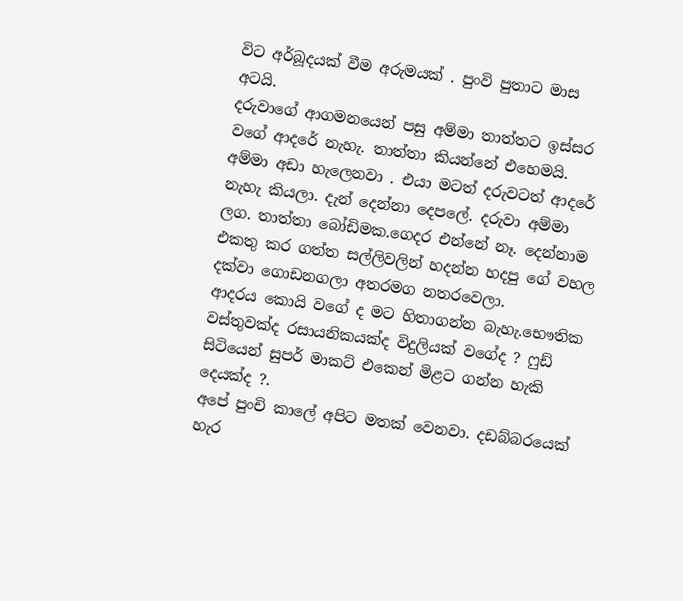විට අර්බූදයක් වීම අරුමයක් . පුංවි පුතාට මාස අටයි.
දරුවාගේ ආගමනයෙන් පසු අම්මා තාත්තට ඉස්සර වගේ ආදරේ නැහැ. තාත්තා කියන්නේ එහෙමයි.
අම්මා අඩා හැලෙනවා . එයා මටත් දරුවටත් ආදරේ නැහැ කියලා. දැන් දෙන්නා දෙපලේ. දරුවා අම්මා ලග. තාත්තා බෝඩිමක.ගෙදර එන්නේ නෑ. දෙන්නාම එකතු කර ගත්ත සල්ලිවලින් හදන්න හදපු ගේ වහල දක්වා ගොඩනගලා අතරමග නතරවෙලා.
ආදරය කොයි වගේ ද මට හිතාගන්න බැහැ.භෞතික වස්තුවක්ද රසායනිකයක්ද විදුලියක් වගේද ? ෆුඩ් සිටියෙන් සුපර් මාකට් එකෙන් මිළට ගන්න හැකි දෙයක්ද ?.
අපේ පුංචි කාලේ අපිට මතක් වෙනවා. දඩබ්බරයෙක් හැර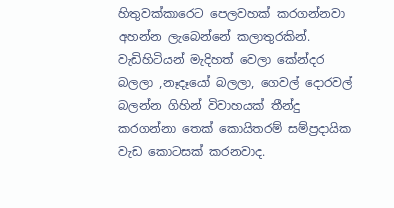හිතුවක්කාරෙට පෙලවහක් කරගන්නවා අහන්න ලැබෙන්නේ කලාතුරකින්. වැඩිහිටියන් මැදිහත් වෙලා කේන්දර බලලා ,නෑදෑයෝ බලලා, ගෙවල් දොරවල් බලන්න ගිහින් විවාහයක් තීන්දු කරගන්නා තෙක් කොයිතරම් සම්ප්‍රදායික වැඩ කොටසක් කරනවාද.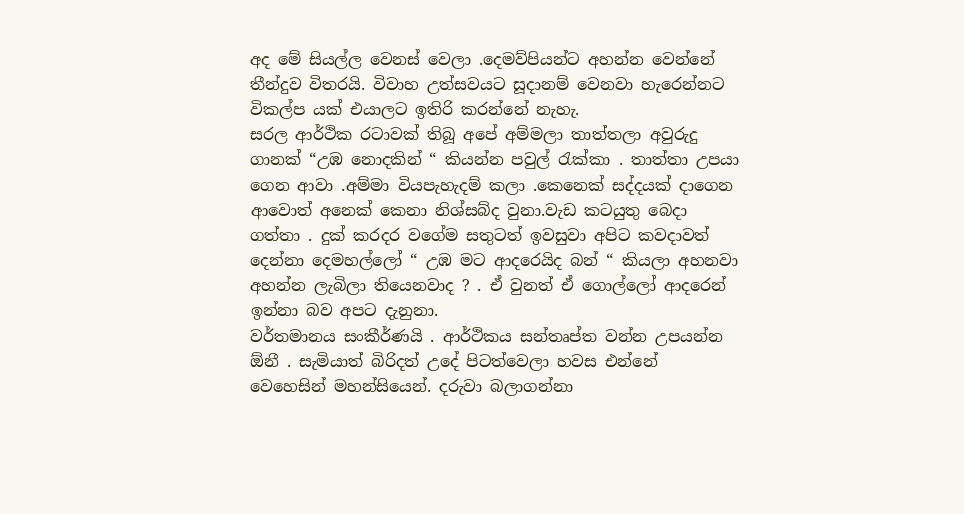අද මේ සියල්ල වෙනස් වෙලා .දෙමව්පියන්ට අහන්න වෙන්නේ තීන්දුව විතරයි. විවාහ උත්සවයට සූදානම් වෙනවා හැරෙන්නට විකල්ප යක් එයාලට ඉතිරි කරන්නේ නැහැ.
සරල ආර්ථික රටාවක් තිබූ අපේ අම්මලා තාත්තලා අවුරුදු ගානක් “උඹ නොදකින් “ කියන්න පවුල් රැක්කා . තාත්තා උපයා ගෙන ආවා .අම්මා වියපැහැදම් කලා .කෙනෙක් සද්දයක් දාගෙන ආවොත් අනෙක් කෙනා නිශ්සබ්ද වුනා.වැඩ කටයුතු බෙදා ගත්තා . දුක් කරදර වගේම සතුටත් ඉවසුවා අපිට කවදාවත් දෙන්නා දෙමහල්ලෝ “ උඹ මට ආදරෙයිද බන් “ කියලා අහනවා අහන්න ලැබිලා තියෙනවාද ? . ඒ වුනත් ඒ ගොල්ලෝ ආදරෙන් ඉන්නා බව අපට දැනුනා.
වර්තමානය සංකීර්ණයි . ආර්ථිකය සන්තෘප්ත වන්න උපයන්න ඕනී . සැමියාත් බිරිදත් උදේ පිටත්වෙලා හවස එන්නේ වෙහෙසින් මහන්සියෙන්. දරුවා බලාගන්නා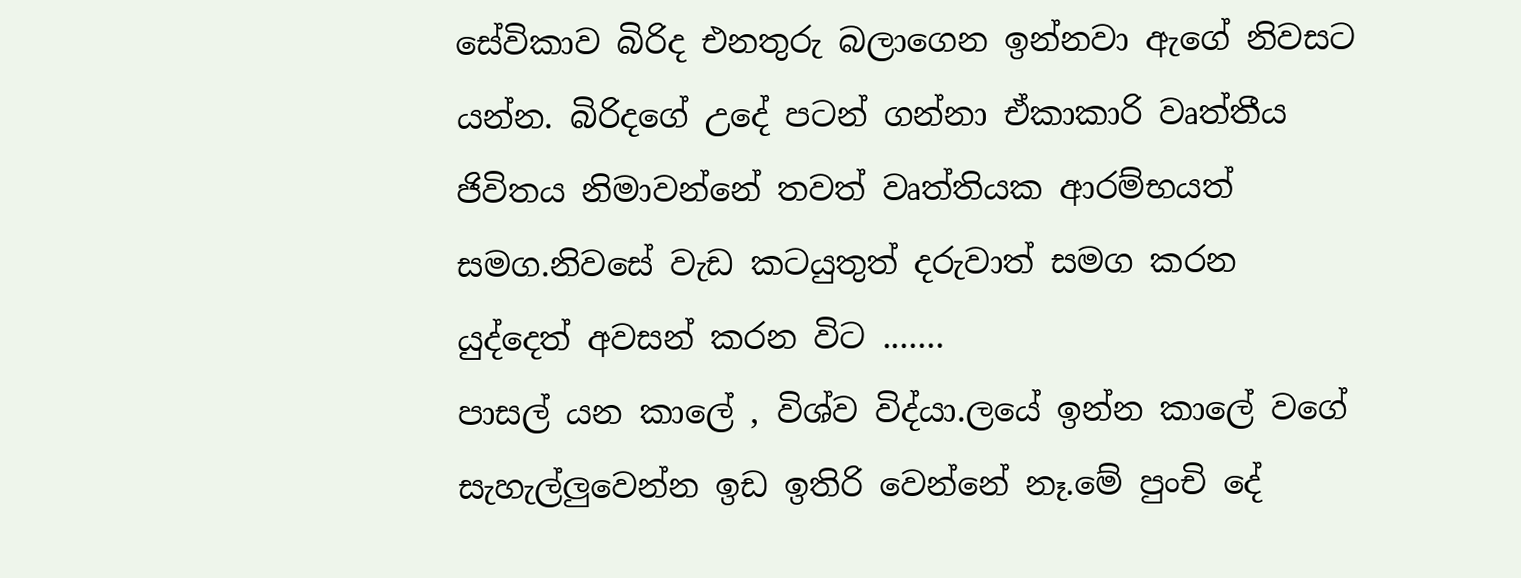සේවිකාව බිරිද එනතුරු බලාගෙන ඉන්නවා ඇගේ නිවසට යන්න. බිරිදගේ උදේ පටන් ගන්නා ඒකාකාරි වෘත්තීය ජිවිතය නිමාවන්නේ තවත් වෘත්තියක ආරම්භයත් සමග.නිවසේ වැඩ කටයුතුත් දරුවාත් සමග කරන යුද්දෙත් අවසන් කරන විට .......
පාසල් යන කාලේ , විශ්ව විද්යා.ලයේ ඉන්න කාලේ වගේ සැහැල්ලුවෙන්න ඉඩ ඉතිරි වෙන්නේ නෑ.මේ පුංචි දේ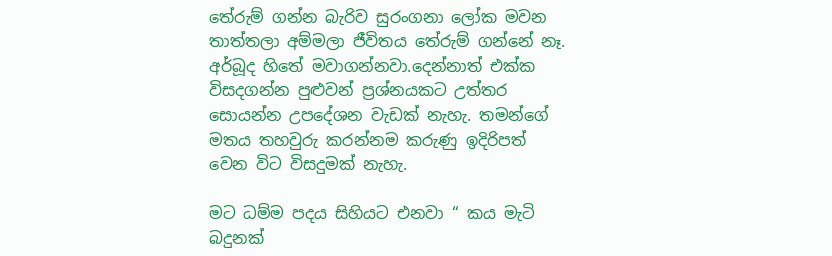තේරුම් ගන්න බැරිව සුරංගනා ලෝක මවන තාත්තලා අම්මලා ජීවිතය තේරුම් ගන්නේ නෑ. අර්බූද හිතේ මවාගන්නවා.දෙන්නාත් එක්ක විසදගන්න පුළුවන් ප්‍රශ්නයකට උත්තර සොයන්න උපදේශන වැඩක් නැහැ. තමන්ගේ මතය තහවුරු කරන්නම කරුණු ඉදිරිපත් වෙන විට විසදුමක් නැහැ.

මට ධම්ම පදය සිහියට එනවා “ කය මැටි බදුනක්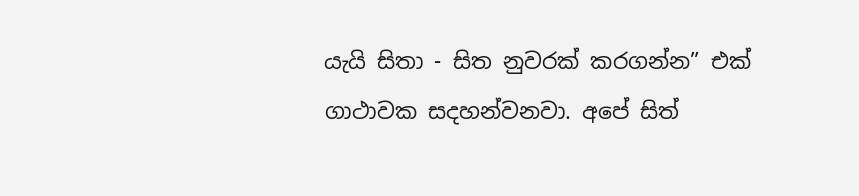යැයි සිතා - සිත නුවරක් කරගන්න” එක් ගාථාවක සදහන්වනවා. අපේ සිත්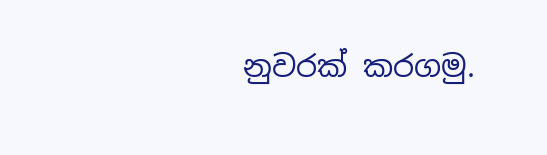නුවරක් කරගමු.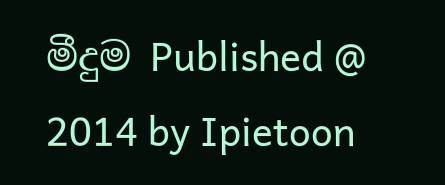මීදුම Published @ 2014 by Ipietoon